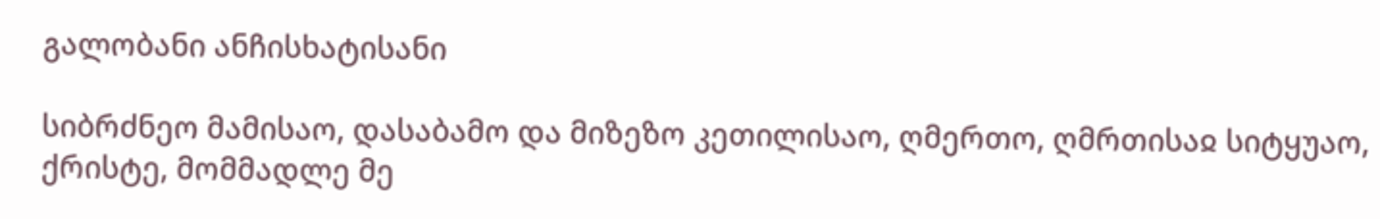გალობანი ანჩისხატისანი

სიბრძნეო მამისაო, დასაბამო და მიზეზო კეთილისაო, ღმერთო, ღმრთისაჲ სიტყუაო, ქრისტე, მომმადლე მე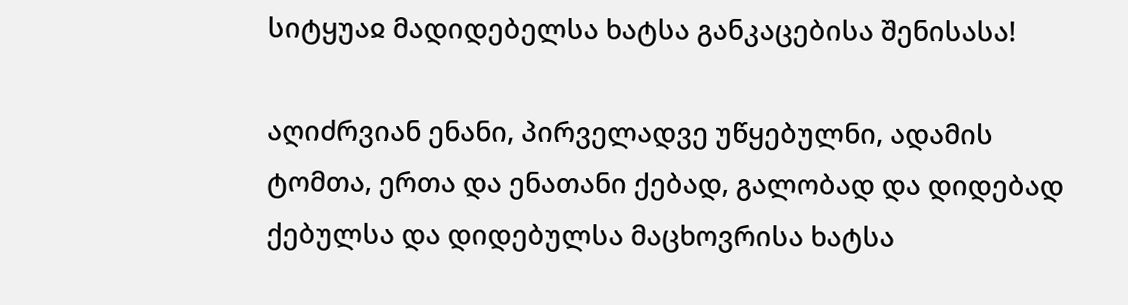სიტყუაჲ მადიდებელსა ხატსა განკაცებისა შენისასა!

აღიძრვიან ენანი, პირველადვე უწყებულნი, ადამის ტომთა, ერთა და ენათანი ქებად, გალობად და დიდებად ქებულსა და დიდებულსა მაცხოვრისა ხატსა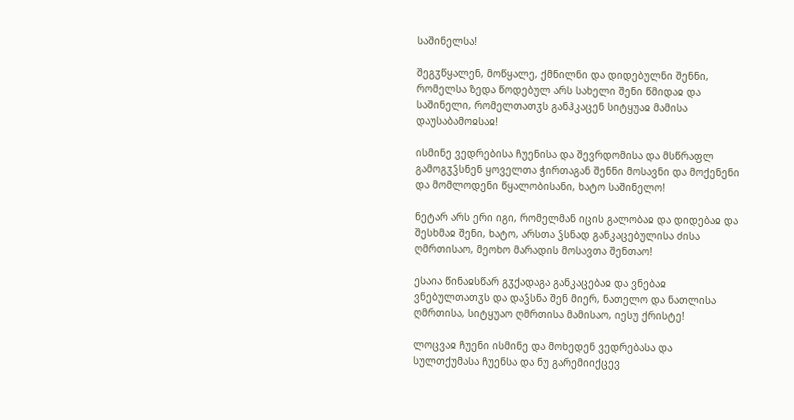საშინელსა!

შეგჳწყალენ, მოწყალე, ქმნილნი და დიდებულნი შენნი, რომელსა ზედა წოდებულ არს სახელი შენი წმიდაჲ და საშინელი, რომელთათჳს განჰკაცენ სიტყუაჲ მამისა დაუსაბამოჲსაჲ!

ისმინე ვედრებისა ჩუენისა და შევრდომისა და მსწრაფლ გამოგჳჴსნენ ყოველთა ჭირთაგან შენნი მოსავნი და მოქენენი და მომლოდენი წყალობისანი, ხატო საშინელო!

ნეტარ არს ერი იგი, რომელმან იცის გალობაჲ და დიდებაჲ და შესხმაჲ შენი, ხატო, არსთა ჴსნად განკაცებულისა ძისა ღმრთისაო, მეოხო მარადის მოსავთა შენთაო!

ესაია წინაჲსწარ გჳქადაგა განკაცებაჲ და ვნებაჲ ვნებულთათჳს და დაჴსნა შენ მიერ, ნათელო და ნათლისა ღმრთისა, სიტყუაო ღმრთისა მამისაო, იესუ ქრისტე!

ლოცვაჲ ჩუენი ისმინე და მოხედენ ვედრებასა და სულთქუმასა ჩუენსა და ნუ გარემიიქცევ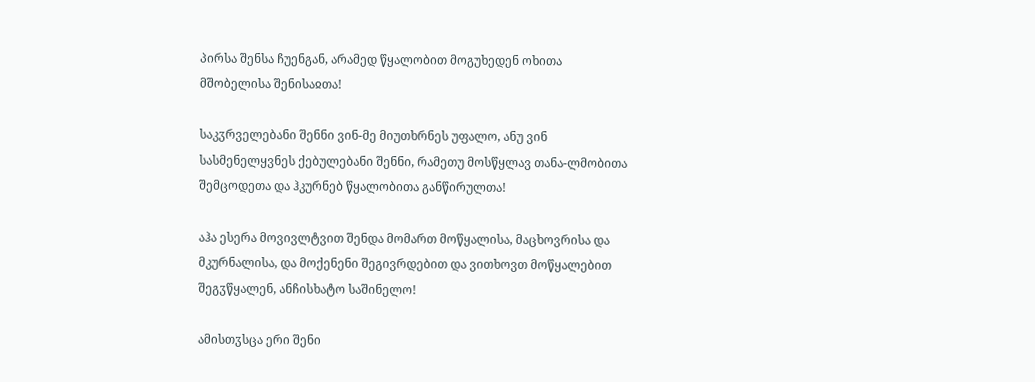პირსა შენსა ჩუენგან, არამედ წყალობით მოგუხედენ ოხითა მშობელისა შენისაჲთა!

საკჳრველებანი შენნი ვინ-მე მიუთხრნეს უფალო, ანუ ვინ სასმენელყვნეს ქებულებანი შენნი, რამეთუ მოსწყლავ თანა-ლმობითა შემცოდეთა და ჰკურნებ წყალობითა განწირულთა!

აჰა ესერა მოვივლტვით შენდა მომართ მოწყალისა, მაცხოვრისა და მკურნალისა, და მოქენენი შეგივრდებით და ვითხოვთ მოწყალებით შეგჳწყალენ, ანჩისხატო საშინელო!

ამისთჳსცა ერი შენი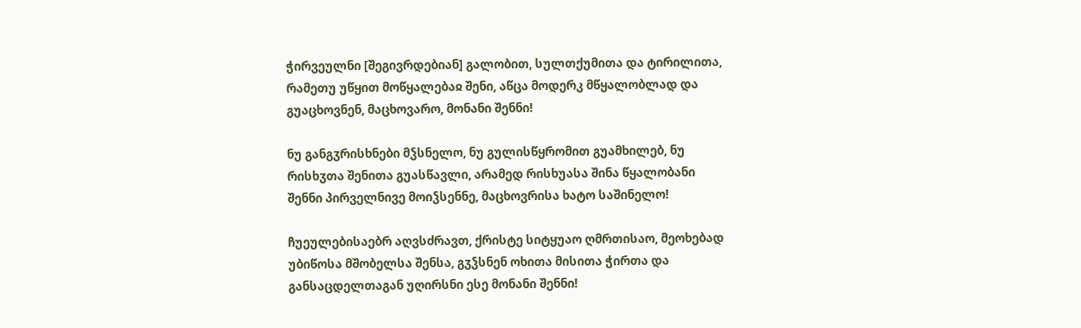ჭირვეულნი [შეგივრდებიან] გალობით, სულთქუმითა და ტირილითა, რამეთუ უწყით მოწყალებაჲ შენი, აწცა მოდერკ მწყალობლად და გუაცხოვნენ, მაცხოვარო, მონანი შენნი!

ნუ განგჳრისხნები მჴსნელო, ნუ გულისწყრომით გუამხილებ, ნუ რისხჳთა შენითა გუასწავლი, არამედ რისხუასა შინა წყალობანი შენნი პირველნივე მოიჴსენნე, მაცხოვრისა ხატო საშინელო!

ჩუეულებისაებრ აღვსძრავთ, ქრისტე სიტყუაო ღმრთისაო, მეოხებად უბიწოსა მშობელსა შენსა, გჳჴსნენ ოხითა მისითა ჭირთა და განსაცდელთაგან უღირსნი ესე მონანი შენნი!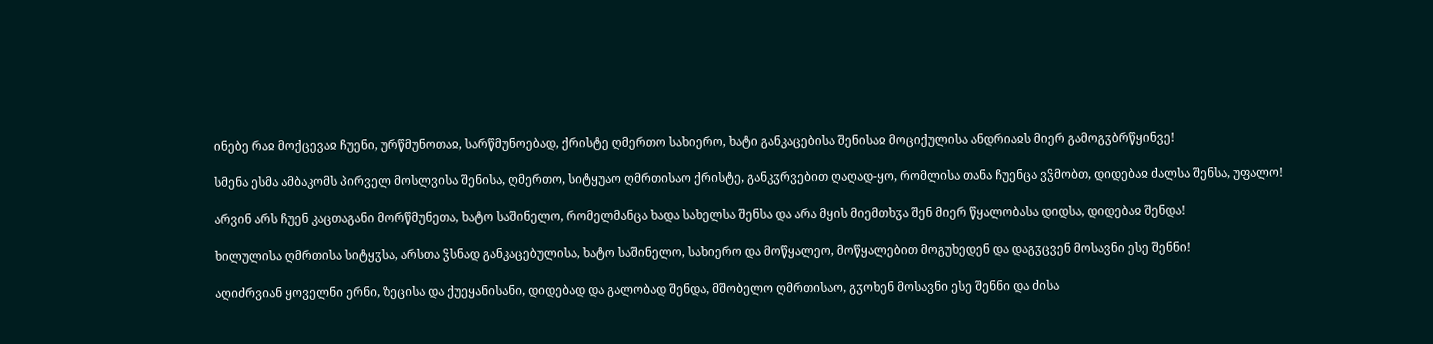ინებე რაჲ მოქცევაჲ ჩუენი, ურწმუნოთაჲ, სარწმუნოებად, ქრისტე ღმერთო სახიერო, ხატი განკაცებისა შენისაჲ მოციქულისა ანდრიაჲს მიერ გამოგჳბრწყინვე!

სმენა ესმა ამბაკომს პირველ მოსლვისა შენისა, ღმერთო, სიტყუაო ღმრთისაო ქრისტე, განკჳრვებით ღაღად-ყო, რომლისა თანა ჩუენცა ვჴმობთ, დიდებაჲ ძალსა შენსა, უფალო!

არვინ არს ჩუენ კაცთაგანი მორწმუნეთა, ხატო საშინელო, რომელმანცა ხადა სახელსა შენსა და არა მყის მიემთხჳა შენ მიერ წყალობასა დიდსა, დიდებაჲ შენდა!

ხილულისა ღმრთისა სიტყჳსა, არსთა ჴსნად განკაცებულისა, ხატო საშინელო, სახიერო და მოწყალეო, მოწყალებით მოგუხედენ და დაგჳცვენ მოსავნი ესე შენნი!

აღიძრვიან ყოველნი ერნი, ზეცისა და ქუეყანისანი, დიდებად და გალობად შენდა, მშობელო ღმრთისაო, გჳოხენ მოსავნი ესე შენნი და ძისა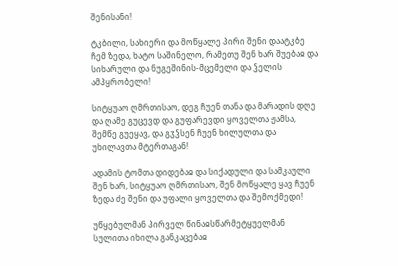შენისანი!

ტკბილი, სახიერი და მოწყალე პირი შენი დაატკბე ჩემ ზედა, ხატო საშინელო, რამეთუ შენ ხარ შუებაჲ და სიხარული და ნუგეშინის-მცემელი და ჴელის ამპყრობელი!

სიტყუაო ღმრთისაო, დეგ ჩუენ თანა და მარადის დღე და ღამე გუცევდ და გუფარევდი ყოველთა ჟამსა, შემწე გუეყავ, და გჳჴსენ ჩუენ ხილულთა და უხილავთა მტერთაგან!

ადამის ტომთა დიდებაჲ და სიქადული და სამკაული შენ ხარ, სიტყუაო ღმრთისაო, შენ მოწყალე ყავ ჩუენ ზედა ძე შენი და უფალი ყოველთა და შემოქმედი!

უწყებულმან პირველ წინაჲსწარმეტყუელმან სულითა იხილა განკაცებაჲ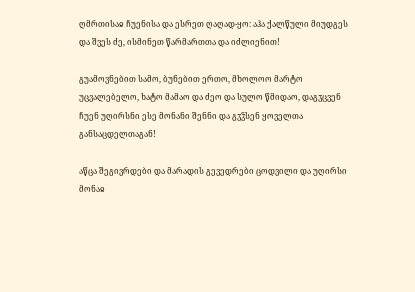ღმრთისაჲ ჩუენისა და ესრეთ ღაღად-ყო: აჰა ქალწული მიუდგეს და შვეს ძე, ისმინეთ წარმართთა და იძლიენით!

გუამოვნებით სამო, ბუნებით ერთო, მხოლოო მარტო უცვალებელო, ხატო მამაო და ძეო და სულო წმიდაო, დაგჳცვენ ჩუენ უღირსნი ესე მონანი შენნი და გჳჴსენ ყოველთა განსაცდელთაგან!

აწცა შეგივრდები და მარადის გევედრები ცოდვილი და უღირსი მონაჲ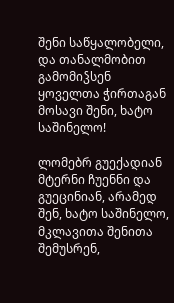შენი საწყალობელი, და თანალმობით გამომიჴსენ ყოველთა ჭირთაგან მოსავი შენი, ხატო საშინელო!

ლომებრ გუექადიან მტერნი ჩუენნი და გუეცინიან, არამედ შენ, ხატო საშინელო, მკლავითა შენითა შემუსრენ,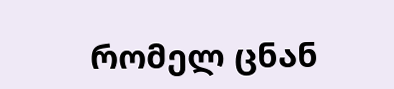რომელ ცნან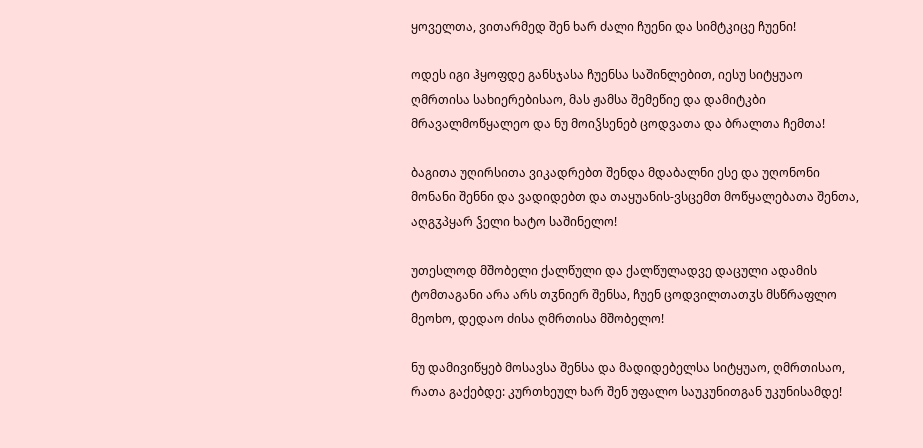ყოველთა, ვითარმედ შენ ხარ ძალი ჩუენი და სიმტკიცე ჩუენი!

ოდეს იგი ჰყოფდე განსჯასა ჩუენსა საშინლებით, იესუ სიტყუაო ღმრთისა სახიერებისაო, მას ჟამსა შემეწიე და დამიტკბი მრავალმოწყალეო და ნუ მოიჴსენებ ცოდვათა და ბრალთა ჩემთა!

ბაგითა უღირსითა ვიკადრებთ შენდა მდაბალნი ესე და უღონონი მონანი შენნი და ვადიდებთ და თაყუანის-ვსცემთ მოწყალებათა შენთა, აღგჳპყარ ჴელი ხატო საშინელო!

უთესლოდ მშობელი ქალწული და ქალწულადვე დაცული ადამის ტომთაგანი არა არს თჳნიერ შენსა, ჩუენ ცოდვილთათჳს მსწრაფლო მეოხო, დედაო ძისა ღმრთისა მშობელო!

ნუ დამივიწყებ მოსავსა შენსა და მადიდებელსა სიტყუაო, ღმრთისაო, რათა გაქებდე: კურთხეულ ხარ შენ უფალო საუკუნითგან უკუნისამდე!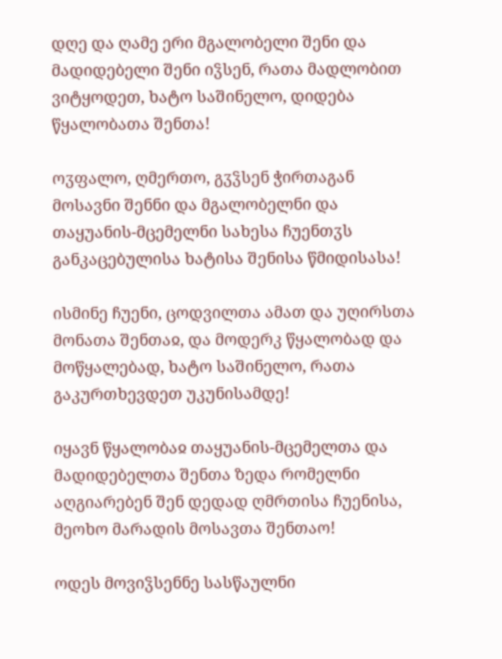დღე და ღამე ერი მგალობელი შენი და მადიდებელი შენი იჴსენ, რათა მადლობით ვიტყოდეთ, ხატო საშინელო, დიდება წყალობათა შენთა!

ოჳფალო, ღმერთო, გჳჴსენ ჭირთაგან მოსავნი შენნი და მგალობელნი და თაყუანის-მცემელნი სახესა ჩუენთჳს განკაცებულისა ხატისა შენისა წმიდისასა!

ისმინე ჩუენი, ცოდვილთა ამათ და უღირსთა მონათა შენთაჲ, და მოდერკ წყალობად და მოწყალებად, ხატო საშინელო, რათა გაკურთხევდეთ უკუნისამდე!

იყავნ წყალობაჲ თაყუანის-მცემელთა და მადიდებელთა შენთა ზედა რომელნი აღგიარებენ შენ დედად ღმრთისა ჩუენისა, მეოხო მარადის მოსავთა შენთაო!

ოდეს მოვიჴსენნე სასწაულნი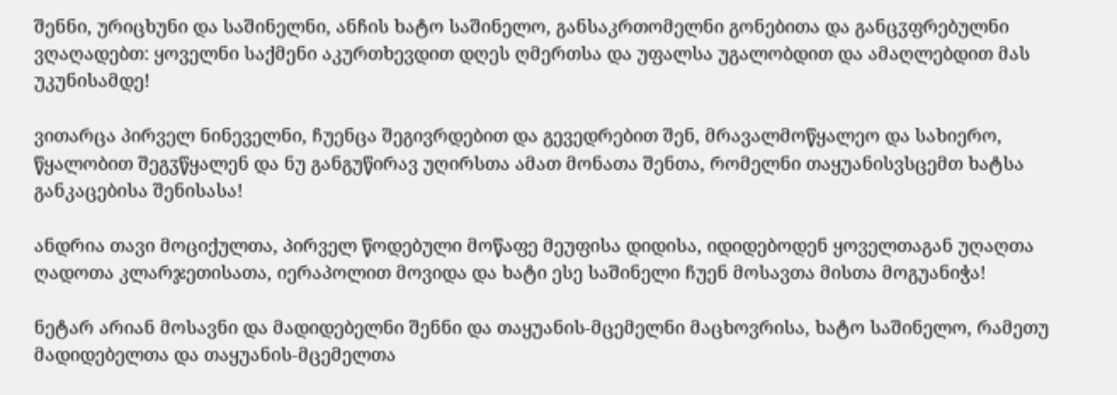შენნი, ურიცხუნი და საშინელნი, ანჩის ხატო საშინელო, განსაკრთომელნი გონებითა და განცჳფრებულნი ვღაღადებთ: ყოველნი საქმენი აკურთხევდით დღეს ღმერთსა და უფალსა უგალობდით და ამაღლებდით მას უკუნისამდე!

ვითარცა პირველ ნინეველნი, ჩუენცა შეგივრდებით და გევედრებით შენ, მრავალმოწყალეო და სახიერო, წყალობით შეგჳწყალენ და ნუ განგუწირავ უღირსთა ამათ მონათა შენთა, რომელნი თაყუანისვსცემთ ხატსა განკაცებისა შენისასა!

ანდრია თავი მოციქულთა, პირველ წოდებული მოწაფე მეუფისა დიდისა, იდიდებოდენ ყოველთაგან უღაღთა ღადოთა კლარჯეთისათა, იერაპოლით მოვიდა და ხატი ესე საშინელი ჩუენ მოსავთა მისთა მოგუანიჭა!

ნეტარ არიან მოსავნი და მადიდებელნი შენნი და თაყუანის-მცემელნი მაცხოვრისა, ხატო საშინელო, რამეთუ მადიდებელთა და თაყუანის-მცემელთა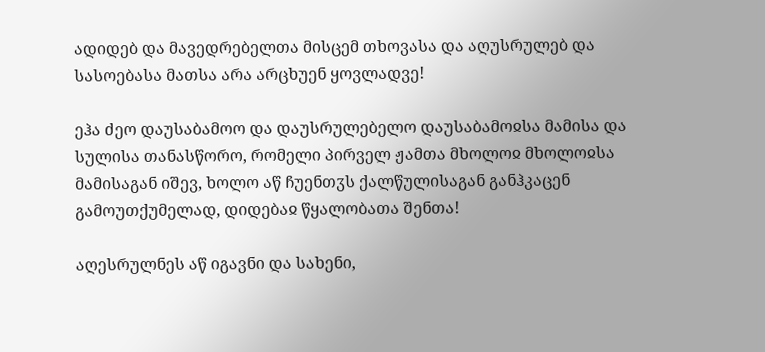ადიდებ და მავედრებელთა მისცემ თხოვასა და აღუსრულებ და სასოებასა მათსა არა არცხუენ ყოვლადვე!

ეჰა ძეო დაუსაბამოო და დაუსრულებელო დაუსაბამოჲსა მამისა და სულისა თანასწორო, რომელი პირველ ჟამთა მხოლოჲ მხოლოჲსა მამისაგან იშევ, ხოლო აწ ჩუენთჳს ქალწულისაგან განჰკაცენ გამოუთქუმელად, დიდებაჲ წყალობათა შენთა!

აღესრულნეს აწ იგავნი და სახენი,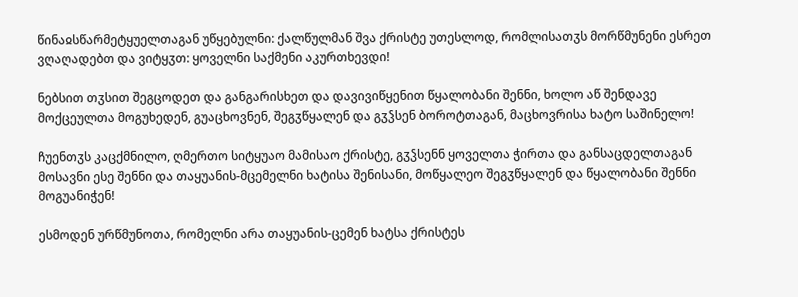წინაჲსწარმეტყუელთაგან უწყებულნი: ქალწულმან შვა ქრისტე უთესლოდ, რომლისათჳს მორწმუნენი ესრეთ ვღაღადებთ და ვიტყჳთ: ყოველნი საქმენი აკურთხევდი!

ნებსით თჳსით შეგცოდეთ და განგარისხეთ და დავივიწყენით წყალობანი შენნი, ხოლო აწ შენდავე მოქცეულთა მოგუხედენ, გუაცხოვნენ, შეგჳწყალენ და გჳჴსენ ბოროტთაგან, მაცხოვრისა ხატო საშინელო!

ჩუენთჳს კაცქმნილო, ღმერთო სიტყუაო მამისაო ქრისტე, გჳჴსენნ ყოველთა ჭირთა და განსაცდელთაგან მოსავნი ესე შენნი და თაყუანის-მცემელნი ხატისა შენისანი, მოწყალეო შეგჳწყალენ და წყალობანი შენნი მოგუანიჭენ!

ესმოდენ ურწმუნოთა, რომელნი არა თაყუანის-ცემენ ხატსა ქრისტეს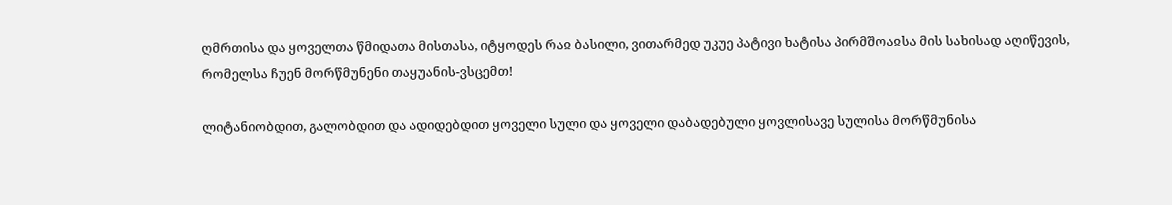ღმრთისა და ყოველთა წმიდათა მისთასა, იტყოდეს რაჲ ბასილი, ვითარმედ უკუე პატივი ხატისა პირმშოაჲსა მის სახისად აღიწევის, რომელსა ჩუენ მორწმუნენი თაყუანის-ვსცემთ!

ლიტანიობდით, გალობდით და ადიდებდით ყოველი სული და ყოველი დაბადებული ყოვლისავე სულისა მორწმუნისა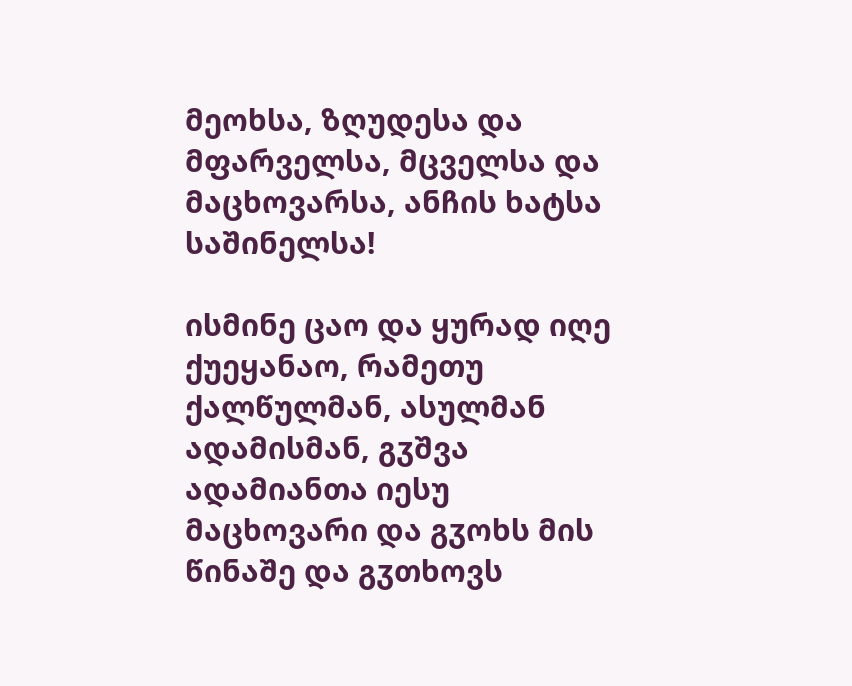მეოხსა, ზღუდესა და მფარველსა, მცველსა და მაცხოვარსა, ანჩის ხატსა საშინელსა!

ისმინე ცაო და ყურად იღე ქუეყანაო, რამეთუ ქალწულმან, ასულმან ადამისმან, გჳშვა ადამიანთა იესუ მაცხოვარი და გჳოხს მის წინაშე და გჳთხოვს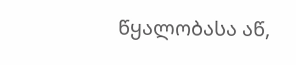წყალობასა აწ,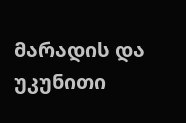მარადის და უკუნითი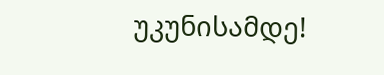უკუნისამდე!